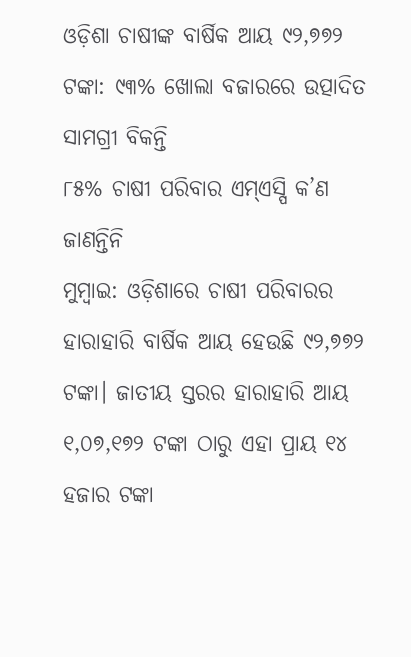ଓଡ଼ିଶା ଚାଷୀଙ୍କ ବାର୍ଷିକ ଆୟ ୯୨,୭୭୨ ଟଙ୍କା: ୯୩% ଖୋଲା ବଜାରରେ ଉତ୍ପାଦିତ ସାମଗ୍ରୀ ବିକନ୍ତି
୮୫% ଚାଷୀ ପରିବାର ଏମ୍ଏସ୍ପି କ’ଣ ଜାଣନ୍ତିନି
ମୁମ୍ବାଇ: ଓଡ଼ିଶାରେ ଚାଷୀ ପରିବାରର ହାରାହାରି ବାର୍ଷିକ ଆୟ ହେଉଛି ୯୨,୭୭୨ ଟଙ୍କା। ଜାତୀୟ ସ୍ତରର ହାରାହାରି ଆୟ ୧,୦୭,୧୭୨ ଟଙ୍କା ଠାରୁ ଏହା ପ୍ରାୟ ୧୪ ହଜାର ଟଙ୍କା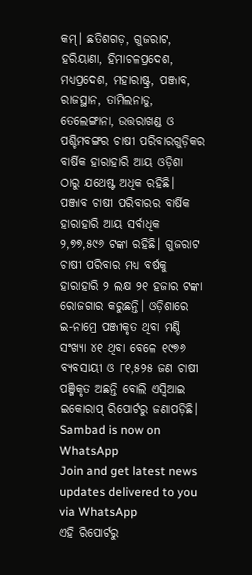କମ୍। ଛତିଶଗଡ଼, ଗୁଜରାଟ, ହରିୟାଣା, ହିମାଚଳପ୍ରଦେଶ, ମଧ୍ୟପ୍ରଦେଶ, ମହାରାଷ୍ଟ୍ର, ପଞ୍ଜାବ, ରାଜସ୍ଥାନ, ତାମିଲନାଡୁ, ତେଲେଙ୍ଗାନା, ଉତ୍ତରାଖଣ୍ଡ ଓ ପଶ୍ଚିମବଙ୍ଗର ଚାଷୀ ପରିବାରଗୁଡ଼ିକର ବାର୍ଷିକ ହାରାହାରି ଆୟ ଓଡ଼ିଶା ଠାରୁ ଯଥେଷ୍ଟ ଅଧିକ ରହିଛି। ପଞ୍ଜାବ ଚାଷୀ ପରିବାରର ବାର୍ଷିକ ହାରାହାରି ଆୟ ସର୍ବାଧିକ ୨,୭୭,୫୯୬ ଟଙ୍କା ରହିଛି। ଗୁଜରାଟ ଚାଷୀ ପରିବାର ମଧ୍ୟ ବର୍ଷକୁ ହାରାହାରି ୨ ଲକ୍ଷ ୨୧ ହଜାର ଟଙ୍କା ରୋଜଗାର କରୁଛନ୍ତି। ଓଡ଼ିଶାରେ ଇ-ନାମ୍ରେ ପଞ୍ଜୀକୃତ ଥିବା ମଣ୍ଡି ସଂଖ୍ୟା ୪୧ ଥିବା ବେଳେ ୧୯୭୬ ବ୍ୟବସାୟୀ ଓ ୮୧,୫୨୫ ଜଣ ଚାଷୀ ପଞ୍ଜିକୃତ ଅଛନ୍ତି ବୋଲି ଏସ୍ବିଆଇ ଇକୋରାପ୍ ରିପୋର୍ଟରୁ ଜଣାପଡ଼ିଛି।
Sambad is now on WhatsApp
Join and get latest news updates delivered to you via WhatsApp
ଏହି ରିପୋର୍ଟରୁ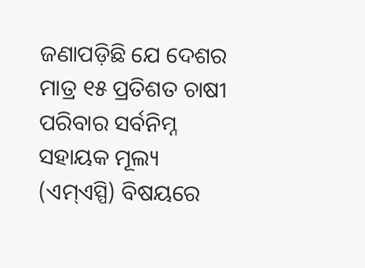ଜଣାପଡ଼ିଛି ଯେ ଦେଶର ମାତ୍ର ୧୫ ପ୍ରତିଶତ ଚାଷୀ ପରିବାର ସର୍ବନିମ୍ନ ସହାୟକ ମୂଲ୍ୟ (ଏମ୍ଏସ୍ପି) ବିଷୟରେ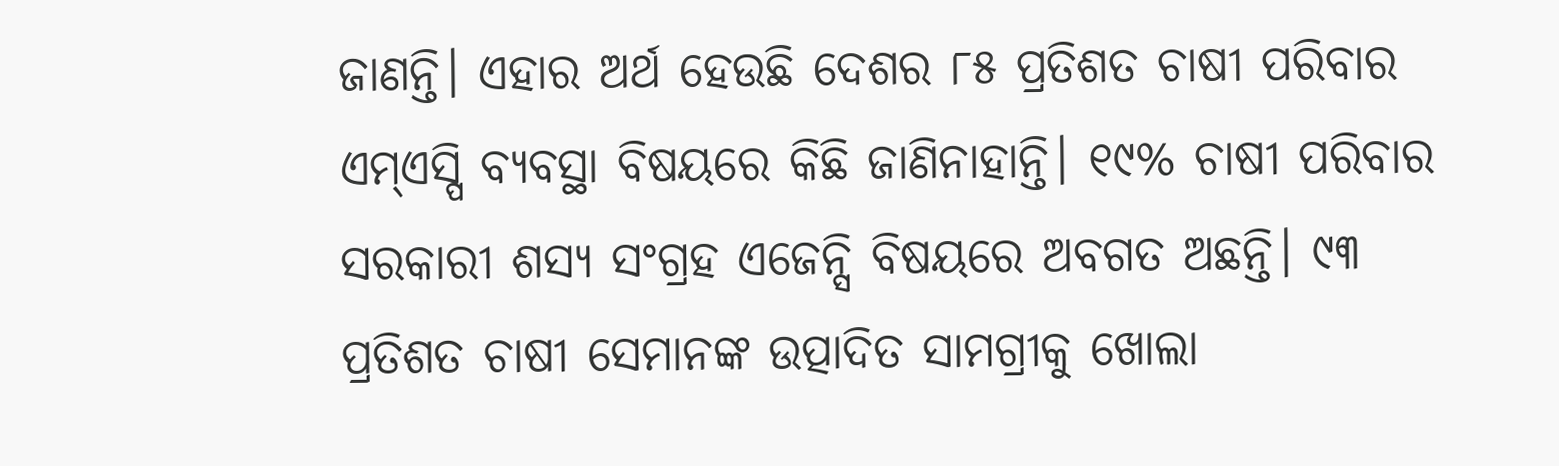ଜାଣନ୍ତି। ଏହାର ଅର୍ଥ ହେଉଛି ଦେଶର ୮୫ ପ୍ରତିଶତ ଚାଷୀ ପରିବାର ଏମ୍ଏସ୍ପି ବ୍ୟବସ୍ଥା ବିଷୟରେ କିଛି ଜାଣିନାହାନ୍ତି। ୧୯% ଚାଷୀ ପରିବାର ସରକାରୀ ଶସ୍ୟ ସଂଗ୍ରହ ଏଜେନ୍ସି ବିଷୟରେ ଅବଗତ ଅଛନ୍ତି। ୯୩ ପ୍ରତିଶତ ଚାଷୀ ସେମାନଙ୍କ ଉତ୍ପାଦିତ ସାମଗ୍ରୀକୁ ଖୋଲା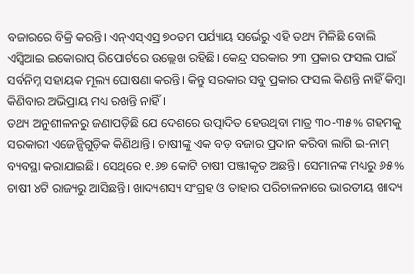ବଜାରରେ ବିକ୍ରି କରନ୍ତି। ଏନ୍ଏସ୍ଏସ୍ର ୭୦ତମ ପର୍ଯ୍ୟାୟ ସର୍ଭେରୁ ଏହି ତଥ୍ୟ ମିଳିଛି ବୋଲି ଏସ୍ବିଆଇ ଇକୋରାପ୍ ରିପୋର୍ଟରେ ଉଲ୍ଲେଖ ରହିଛି। କେନ୍ଦ୍ର ସରକାର ୨୩ ପ୍ରକାର ଫସଲ ପାଇଁ ସର୍ବନିମ୍ନ ସହାୟକ ମୂଲ୍ୟ ଘୋଷଣା କରନ୍ତି। କିନ୍ତୁ ସରକାର ସବୁ ପ୍ରକାର ଫସଲ କିଣନ୍ତି ନାହିଁ କିମ୍ବା କିଣିବାର ଅଭିପ୍ରାୟ ମଧ୍ୟ ରଖନ୍ତି ନାହିଁ।
ତଥ୍ୟ ଅନୁଶୀଳନରୁ ଜଣାପଡ଼ିଛି ଯେ ଦେଶରେ ଉତ୍ପାଦିତ ହେଉଥିବା ମାତ୍ର ୩୦-୩୫% ଗହମକୁ ସରକାରୀ ଏଜେନ୍ସିଗୁଡ଼ିକ କିଣିଥାନ୍ତି। ଚାଷୀଙ୍କୁ ଏକ ବଡ଼ ବଜାର ପ୍ରଦାନ କରିବା ଲାଗି ଇ-ନାମ୍ ବ୍ୟବସ୍ଥା କରାଯାଇଛି। ସେଥିରେ ୧.୬୭ କୋଟି ଚାଷୀ ପଞ୍ଜୀକୃତ ଅଛନ୍ତି। ସେମାନଙ୍କ ମଧ୍ୟରୁ ୬୫% ଚାଷୀ ୪ଟି ରାଜ୍ୟରୁ ଆସିଛନ୍ତି। ଖାଦ୍ୟଶସ୍ୟ ସଂଗ୍ରହ ଓ ତାହାର ପରିଚାଳନାରେ ଭାରତୀୟ ଖାଦ୍ୟ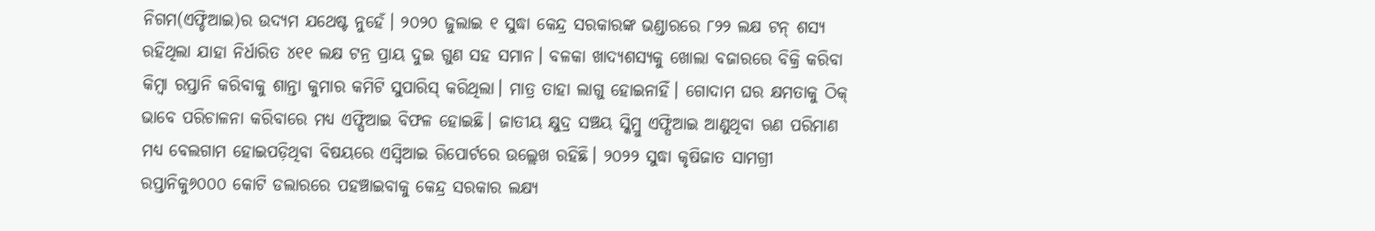ନିଗମ(ଏଫ୍ଡିଆଇ)ର ଉଦ୍ୟମ ଯଥେଷ୍ଟ ନୁହେଁ। ୨୦୨୦ ଜୁଲାଇ ୧ ସୁଦ୍ଧା କେନ୍ଦ୍ର ସରକାରଙ୍କ ଭଣ୍ଡାରରେ ୮୨୨ ଲକ୍ଷ ଟନ୍ ଶସ୍ୟ ରହିଥିଲା ଯାହା ନିର୍ଧାରିତ ୪୧୧ ଲକ୍ଷ ଟନ୍ର ପ୍ରାୟ ଦୁଇ ଗୁଣ ସହ ସମାନ। ବଳକା ଖାଦ୍ୟଶସ୍ୟକୁ ଖୋଲା ବଜାରରେ ବିକ୍ରି କରିବା କିମ୍ବା ରପ୍ତାନି କରିବାକୁ ଶାନ୍ତା କୁମାର କମିଟି ସୁପାରିସ୍ କରିଥିଲା। ମାତ୍ର ତାହା ଲାଗୁ ହୋଇନାହିଁ। ଗୋଦାମ ଘର କ୍ଷମତାକୁ ଠିକ୍ ଭାବେ ପରିଚାଳନା କରିବାରେ ମଧ୍ୟ ଏଫ୍ସିଆଇ ବିଫଳ ହୋଇଛି। ଜାତୀୟ କ୍ଷୁଦ୍ର ସଞ୍ଚୟ ସ୍କିମ୍ରୁ ଏଫ୍ସିଆଇ ଆଣୁଥିବା ଋଣ ପରିମାଣ ମଧ୍ୟ ବେଲଗାମ ହୋଇପଡ଼ିଥିବା ବିଷୟରେ ଏସ୍ବିଆଇ ରିପୋର୍ଟରେ ଉଲ୍ଲେଖ ରହିଛି। ୨୦୨୨ ସୁଦ୍ଧା କୃଷିଜାତ ସାମଗ୍ରୀ ରପ୍ତାନିକୁ୬୦୦୦ କୋଟି ଡଲାରରେ ପହଞ୍ଚାଇବାକୁ କେନ୍ଦ୍ର ସରକାର ଲକ୍ଷ୍ୟ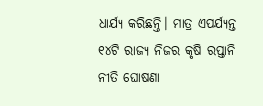ଧାର୍ଯ୍ୟ କରିଛନ୍ତି। ମାତ୍ର ଏପର୍ଯ୍ୟନ୍ତ ୧୪ଟି ରାଜ୍ୟ ନିଜର କୃଷି ରପ୍ତାନି ନୀତି ଘୋଷଣା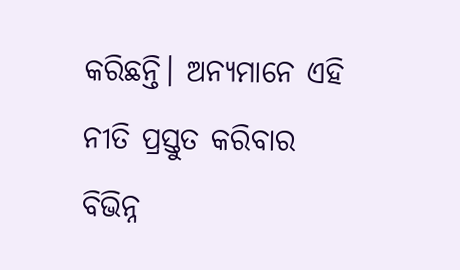କରିଛନ୍ତି। ଅନ୍ୟମାନେ ଏହି ନୀତି ପ୍ରସ୍ତୁତ କରିବାର ବିଭିନ୍ନ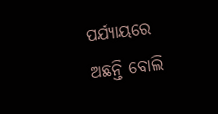ପର୍ଯ୍ୟାୟରେ ଅଛନ୍ତି ବୋଲି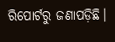ରିପୋର୍ଟରୁ ଜଣାପଡ଼ିଛି।